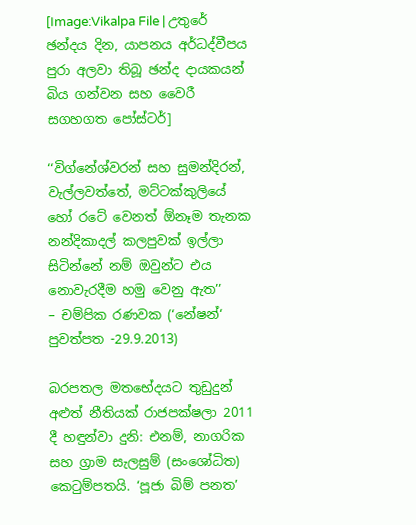[Image:Vikalpa File | උතුරේ ඡන්දය දින, යාපනය අර්ධද්වීපය පුරා අලවා තිබූ ඡන්ද දායකයන් බිය ගන්වන සහ වෛරී සගහගත පෝස්ටර්]

‘‘විග්නේශ්වරන් සහ සුමන්දිරන්, වැල්ලවත්තේ, මට්ටක්කුලියේ හෝ රටේ වෙනත් ඕනෑම තැනක නන්දිකාදල් කලපුවක් ඉල්ලා සිටින්නේ නම් ඔවුන්ට එය නොවැරදීම හමු වෙනු ඇත’’
– චම්පික රණවක (‘නේෂන්‘ පුවත්පත -29.9.2013)

බරපතල මතභේදයට තුඩුදුන් අළුත් නීතියක් රාජපක්ෂලා 2011 දී හඳුන්වා දුනි: එනම්, නාගරික සහ ග්‍රාම සැලසුම් (සංශෝධිත) කෙටුම්පතයි. ‘පූජා බිම් පනත’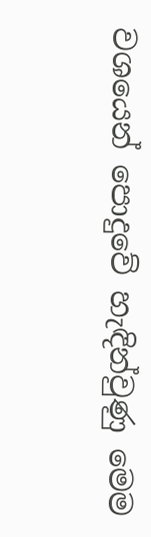වශයෙන් පොදුවේ හැඳින්වුණු මෙම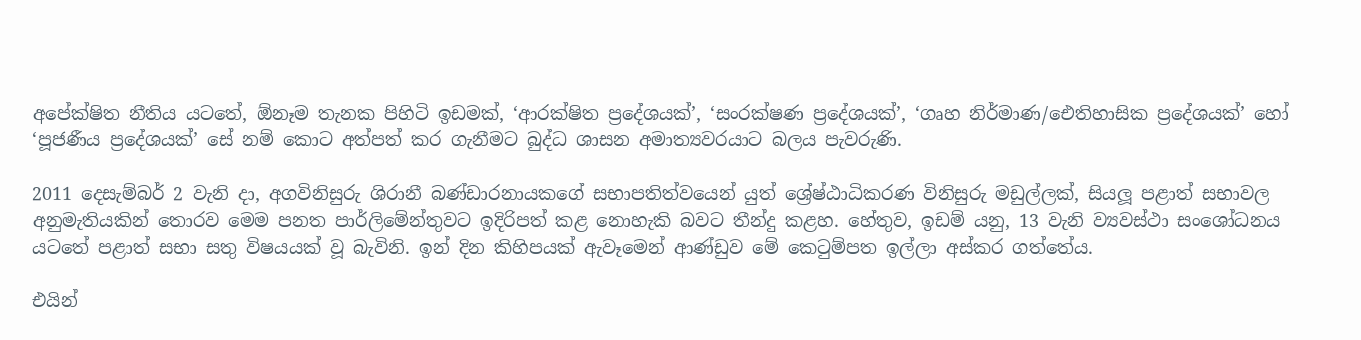අපේක්ෂිත නීතිය යටතේ, ඕනෑම තැනක පිහිටි ඉඩමක්, ‘ආරක්ෂිත ප්‍රදේශයක්’, ‘සංරක්ෂණ ප්‍රදේශයක්’, ‘ගෘහ නිර්මාණ/ඓතිහාසික ප්‍රදේශයක්’ හෝ ‘පූජණීය ප්‍රදේශයක්’ සේ නම් කොට අත්පත් කර ගැනීමට බුද්ධ ශාසන අමාත්‍යවරයාට බලය පැවරුණි.

2011 දෙසැම්බර් 2 වැනි දා, අගවිනිසුරු ශිරානී බණ්ඩාරනායකගේ සභාපතිත්වයෙන් යුත් ශ්‍රේෂ්ඨාධිකරණ විනිසුරු මඩුල්ලක්, සියලූ පළාත් සභාවල අනුමැතියකින් තොරව මෙම පනත පාර්ලිමේන්තුවට ඉදිරිපත් කළ නොහැකි බවට තීන්දු කළහ. හේතුව, ඉඩම් යනු, 13 වැනි ව්‍යවස්ථා සංශෝධනය යටතේ පළාත් සභා සතු විෂයයක් වූ බැවිනි. ඉන් දින කිහිපයක් ඇවෑමෙන් ආණ්ඩුව මේ කෙටුම්පත ඉල්ලා අස්කර ගත්තේය.

එයින්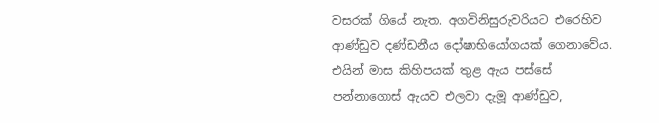වසරක් ගියේ නැත. අගවිනිසුරුවරියට එරෙහිව ආණ්ඩුව දණ්ඩනීය දෝෂාභියෝගයක් ගෙනාවේය. එයින් මාස කිහිපයක් තුළ ඇය පස්සේ පන්නාගොස් ඇයව එලවා දැමූ ආණ්ඩුව,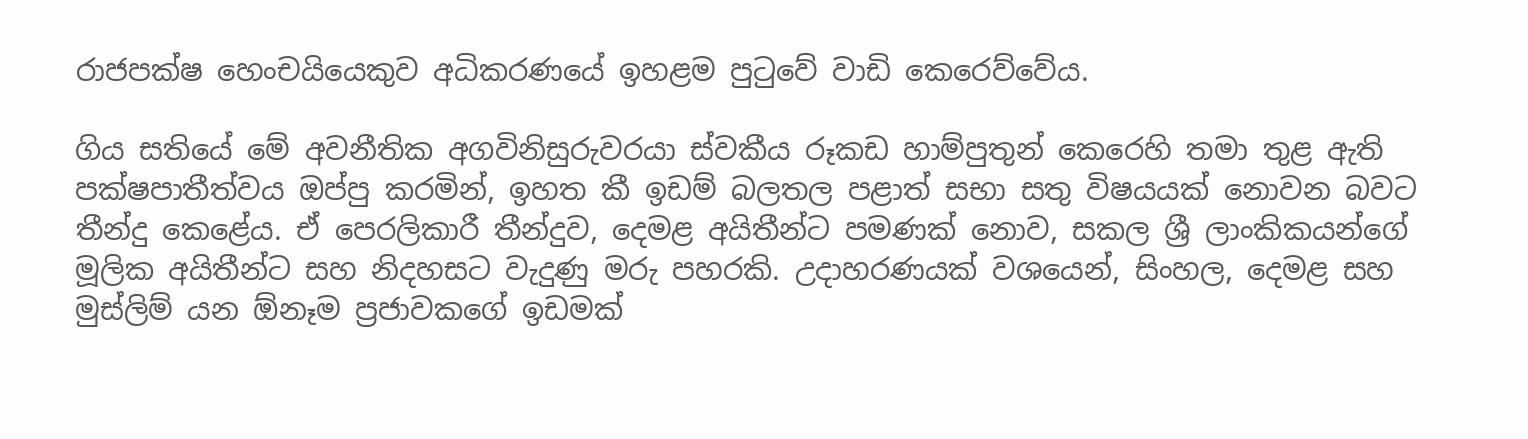රාජපක්ෂ හෙංචයියෙකුව අධිකරණයේ ඉහළම පුටුවේ වාඩි කෙරෙව්වේය.

ගිය සතියේ මේ අවනීතික අගවිනිසුරුවරයා ස්වකීය රූකඩ හාම්පුතුන් කෙරෙහි තමා තුළ ඇති පක්ෂපාතීත්වය ඔප්පු කරමින්, ඉහත කී ඉඩම් බලතල පළාත් සභා සතු විෂයයක් නොවන බවට තීන්දු කෙළේය. ඒ පෙරලිකාරී තීන්දුව, දෙමළ අයිතීන්ට පමණක් නොව, සකල ශ්‍රී ලාංකිකයන්ගේ මූලික අයිතීන්ට සහ නිදහසට වැදුණු මරු පහරකි. උදාහරණයක් වශයෙන්, සිංහල, දෙමළ සහ මුස්ලිම් යන ඕනෑම ප්‍රජාවකගේ ඉඩමක්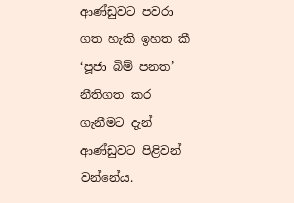ආණ්ඩුවට පවරා ගත හැකි ඉහත කී ‘පූජා බිම් පනත’ නීතිගත කර ගැනීමට දැන් ආණ්ඩුවට පිළිවන් වන්නේය.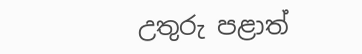උතුරු පළාත්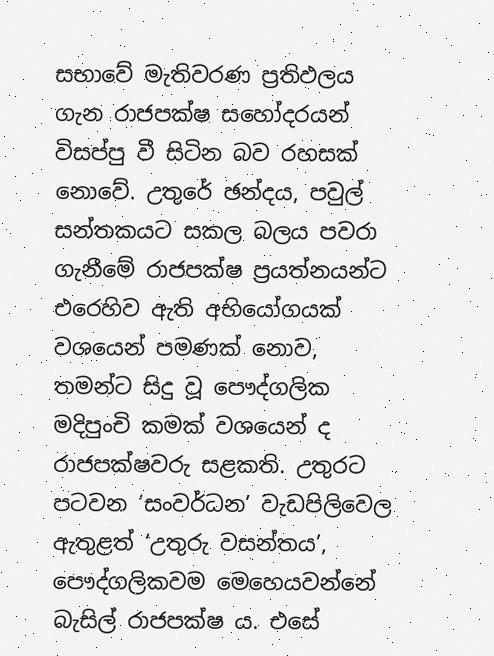සභාවේ මැතිවරණ ප්‍රතිඵලය ගැන රාජපක්ෂ සහෝදරයන් විසප්පු වී සිටින බව රහසක් නොවේ. උතුරේ ඡන්දය, පවුල් සන්තකයට සකල බලය පවරා ගැනීමේ රාජපක්ෂ ප්‍රයත්නයන්ට එරෙහිව ඇති අභියෝගයක් වශයෙන් පමණක් නොව, තමන්ට සිදු වූ පෞද්ගලික මදිපුංචි කමක් වශයෙන් ද රාජපක්ෂවරු සළකති. උතුරට පටවන ‘සංවර්ධන’ වැඩපිලිවෙල ඇතුළත් ‘උතුරු වසන්තය’, පෞද්ගලිකවම මෙහෙයවන්නේ බැසිල් රාජපක්ෂ ය. එසේ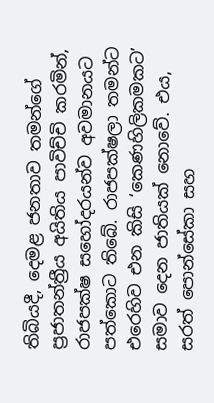තිබියදී, දෙමළ ජනතාව තමන්ගේ ප්‍රජාතන්ත්‍රීය අයිතිය පාවිච්චි කරමින්, රාජපක්ෂ සහෝදරයන්ව අවමානයට පත්කොට තිබේ. රාජපක්ෂලා තමන්ට එරෙහිව එන කිසි ‘කෙණහිලිකමකට’ සමාව දෙන ජාතියක් නොවේ. එය, සරත් පොන්සේකා සහ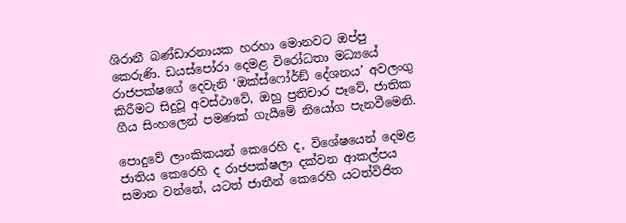ශිරානී බණ්ඩාරනායක හරහා මොනවට ඔප්පු කෙරුණි. ඩයස්පෝරා දෙමළ විරෝධතා මධ්‍යයේ රාජපක්ෂගේ දෙවැනි ‘ඔක්ස්ෆෝර්ඞ් දේශනය’ අවලංගු කිරීමට සිදුවූ අවස්ථාවේ, ඔහු ප්‍රතිචාර පෑවේ, ජාතික ගීය සිංහලෙන් පමණක් ගැයීමේ නියෝග පැනවීමෙනි.

පොදුවේ ලාංකිකයන් කෙරෙහි ද, විශේෂයෙන් දෙමළ ජාතිය කෙරෙහි ද රාජපක්ෂලා දක්වන ආකල්පය සමාන වන්නේ, යටත් ජාතීන් කෙරෙහි යටත්විජිත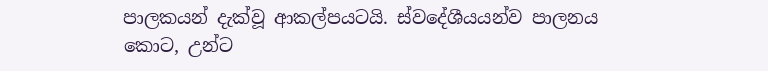පාලකයන් දැක්වූ ආකල්පයටයි. ස්වදේශීයයන්ව පාලනය කොට, උන්ට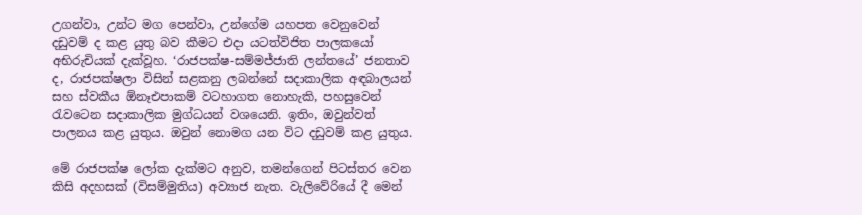උගන්වා, උන්ට මග පෙන්වා, උන්ගේම යහපත වෙනුවෙන් දඩුවම් ද කළ යුතු බව කීමට එදා යටත්විජිත පාලකයෝ අභිරුචියක් දැක්වූහ. ‘රාජපක්ෂ-සම්මජ්ජාති ලන්තයේ’ ජනතාව ද, රාජපක්ෂලා විසින් සළකනු ලබන්නේ සදාකාලික අඳබාලයන් සහ ස්වකීය ඕනෑඑපාකම් වටහාගත නොහැකි, පහසුවෙන් රැවටෙන සදාකාලික මුග්ධයන් වශයෙනි. ඉතිං, ඔවුන්වත් පාලනය කළ යුතුය. ඔවුන් නොමග යන විට දඩුවම් කළ යුතුය.

මේ රාජපක්ෂ ලෝක දැක්මට අනුව, තමන්ගෙන් පිටස්තර වෙන කිසි අදහසක් (විසම්මුතිය) අව්‍යාජ නැත. වැලිවේරියේ දී මෙන්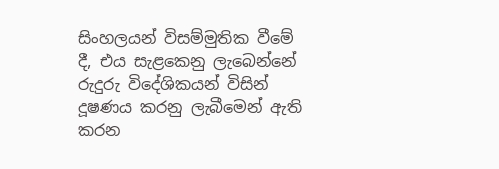සිංහලයන් විසම්මුතික වීමේ දී, එය සැළකෙනු ලැබෙන්නේ රුදුරු විදේශිකයන් විසින් දූෂණය කරනු ලැබීමෙන් ඇති කරන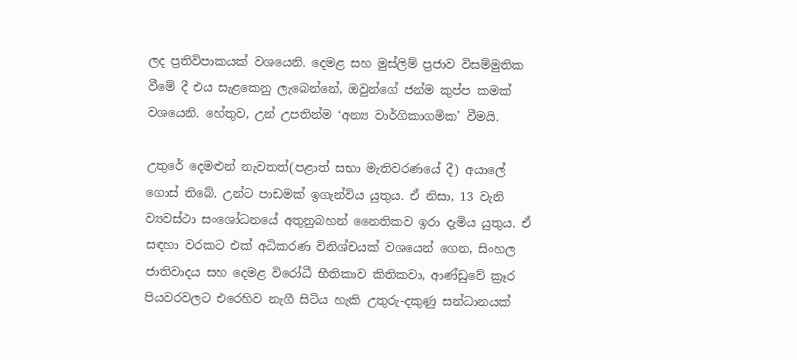ලද ප්‍රතිවිපාකයක් වශයෙනි. දෙමළ සහ මුස්ලිම් ප්‍රජාව විසම්මුතික වීමේ දී එය සැළකෙනු ලැබෙන්නේ, ඔවුන්ගේ ජන්ම කුප්ප කමක් වශයෙනි. හේතුව, උන් උපතින්ම ‘අන්‍ය වාර්ගිකාගමික’ වීමයි.

උතුරේ දෙමළුන් නැවතත්(පළාත් සභා මැතිවරණයේ දී) අයාලේ ගොස් තිබේ. උන්ට පාඩමක් ඉගැන්විය යුතුය. ඒ නිසා, 13 වැනි ව්‍යවස්ථා සංශෝධනයේ අතුනුබහන් නෛතිකව ඉරා දැමිය යුතුය. ඒ සඳහා වරකට එක් අධිකරණ විනිශ්චයක් වශයෙන් ගෙන, සිංහල ජාතිවාදය සහ දෙමළ විරෝධී භීතිකාව කිතිකවා, ආණ්ඩුවේ ක්‍රෑර පියවරවලට එරෙහිව නැගී සිටිය හැකි උතුරු-දකුණු සන්ධානයක්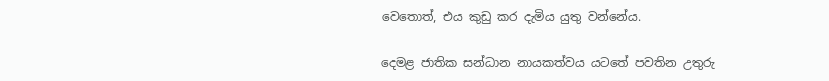වෙතොත්, එය කුඩු කර දැමිය යුතු වන්නේය.

දෙමළ ජාතික සන්ධාන නායකත්වය යටතේ පවතින උතුරු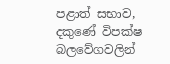පළාත් සභාව, දකුණේ විපක්ෂ බලවේගවලින්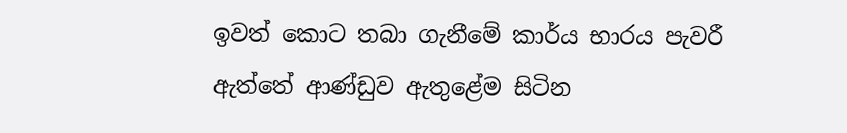ඉවත් කොට තබා ගැනීමේ කාර්ය භාරය පැවරී ඇත්තේ ආණ්ඩුව ඇතුළේම සිටින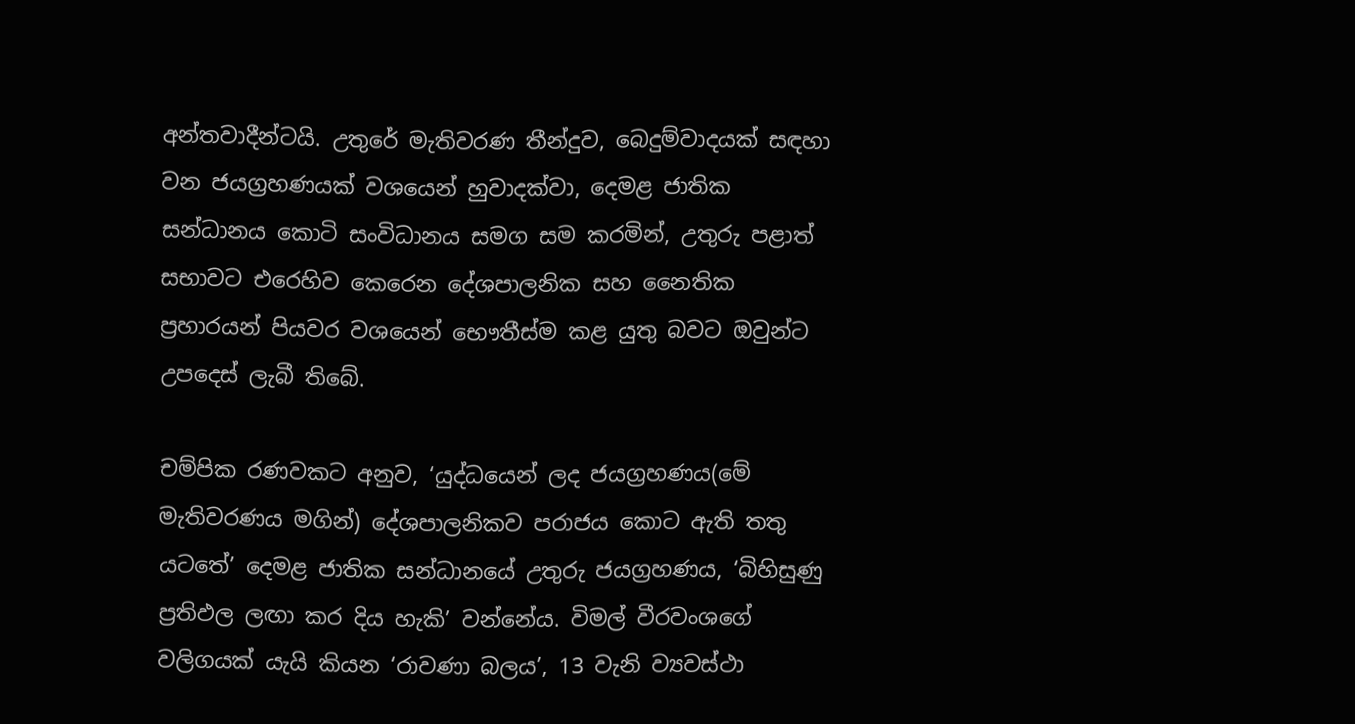අන්තවාදීන්ටයි. උතුරේ මැතිවරණ තීන්දුව, බෙදුම්වාදයක් සඳහා වන ජයග්‍රහණයක් වශයෙන් හුවාදක්වා, දෙමළ ජාතික සන්ධානය කොටි සංවිධානය සමග සම කරමින්, උතුරු පළාත් සභාවට එරෙහිව කෙරෙන දේශපාලනික සහ නෛතික ප්‍රහාරයන් පියවර වශයෙන් භෞතීස්ම කළ යුතු බවට ඔවුන්ට උපදෙස් ලැබී තිබේ.

චම්පික රණවකට අනුව, ‘යුද්ධයෙන් ලද ජයග්‍රහණය(මේ මැතිවරණය මගින්) දේශපාලනිකව පරාජය කොට ඇති තතු යටතේ’ දෙමළ ජාතික සන්ධානයේ උතුරු ජයග්‍රහණය, ‘බිහිසුණු ප්‍රතිඵල ලඟා කර දිය හැකි’ වන්නේය. විමල් වීරවංශගේ වලිගයක් යැයි කියන ‘රාවණා බලය’, 13 වැනි ව්‍යවස්ථා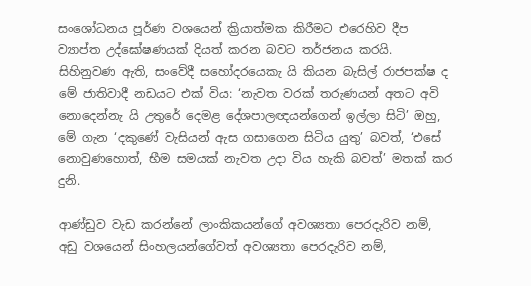සංශෝධනය පූර්ණ වශයෙන් ක්‍රියාත්මක කිරීමට එරෙහිව දීප ව්‍යාප්ත උද්ඝෝෂණයක් දියත් කරන බවට තර්ජනය කරයි. සිහිනුවණ ඇති, සංවේදී සහෝදරයෙකැ යි කියන බැසිල් රාජපක්ෂ ද මේ ජාතිවාදී නඩයට එක් විය: ‘නැවත වරක් තරුණයන් අතට අවි නොදෙන්නැ යි උතුරේ දෙමළ දේශපාලඥයන්ගෙන් ඉල්ලා සිටි’ ඔහු, මේ ගැන ‘දකුණේ වැසියන් ඇස ගසාගෙන සිටිය යුතු’ බවත්, ‘එසේ නොවුණහොත්, භීම සමයක් නැවත උදා විය හැකි බවත්’ මතක් කර දුනි.

ආණ්ඩුව වැඩ කරන්නේ ලාංකිකයන්ගේ අවශ්‍යතා පෙරදැරිව නම්, අඩු වශයෙන් සිංහලයන්ගේවත් අවශ්‍යතා පෙරදැරිව නම්,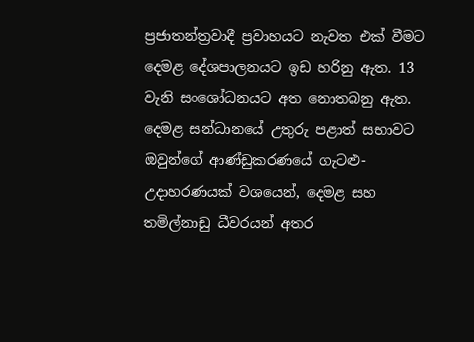ප්‍රජාතන්ත්‍රවාදී ප්‍රවාහයට නැවත එක් වීමට දෙමළ දේශපාලනයට ඉඩ හරිනු ඇත. 13 වැනි සංශෝධනයට අත නොතබනු ඇත. දෙමළ සන්ධානයේ උතුරු පළාත් සභාවට ඔවුන්ගේ ආණ්ඩුකරණයේ ගැටළු-උදාහරණයක් වශයෙන්, දෙමළ සහ තමිල්නාඩු ධීවරයන් අතර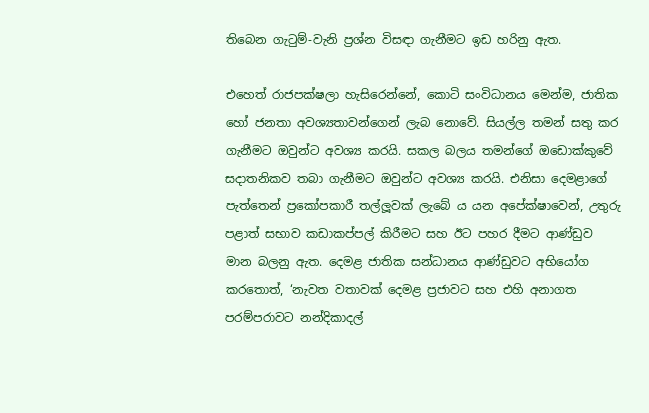තිබෙන ගැටුම්-වැනි ප්‍රශ්න විසඳා ගැනීමට ඉඩ හරිනු ඇත.

එහෙත් රාජපක්ෂලා හැසිරෙන්නේ, කොටි සංවිධානය මෙන්ම, ජාතික හෝ ජනතා අවශ්‍යතාවන්ගෙන් ලැබ නොවේ. සියල්ල තමන් සතු කර ගැනීමට ඔවුන්ට අවශ්‍ය කරයි. සකල බලය තමන්ගේ ඔඩොක්කුවේ සදාතනිකව තබා ගැනීමට ඔවුන්ට අවශ්‍ය කරයි. එනිසා දෙමළාගේ පැත්තෙන් ප්‍රකෝපකාරී තල්ලූවක් ලැබේ ය යන අපේක්ෂාවෙන්, උතුරු පළාත් සභාව කඩාකප්පල් කිරීමට සහ ඊට පහර දීමට ආණ්ඩුව මාන බලනු ඇත. දෙමළ ජාතික සන්ධානය ආණ්ඩුවට අභියෝග කරතොත්, ‘නැවත වතාවක් දෙමළ ප්‍රජාවට සහ එහි අනාගත පරම්පරාවට නන්දිකාදල්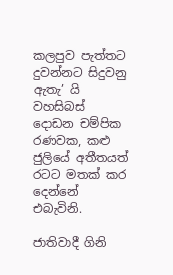කලපුව පැත්තට දුවන්නට සිදුවනු ඇතැ’ යි වහසිබස් දොඩන චම්පික රණවක, කළු ජුලියේ අතීතයත් රටට මතක් කර දෙන්නේ එබැවිනි.

ජාතිවාදී ගිනි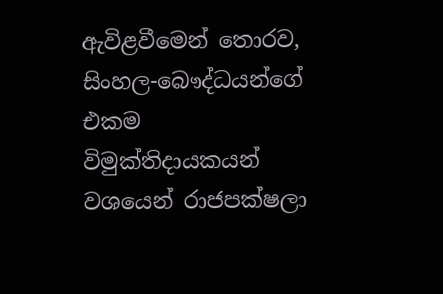ඇවිළවීමෙන් තොරව, සිංහල-බෞද්ධයන්ගේ එකම විමුක්තිදායකයන් වශයෙන් රාජපක්ෂලා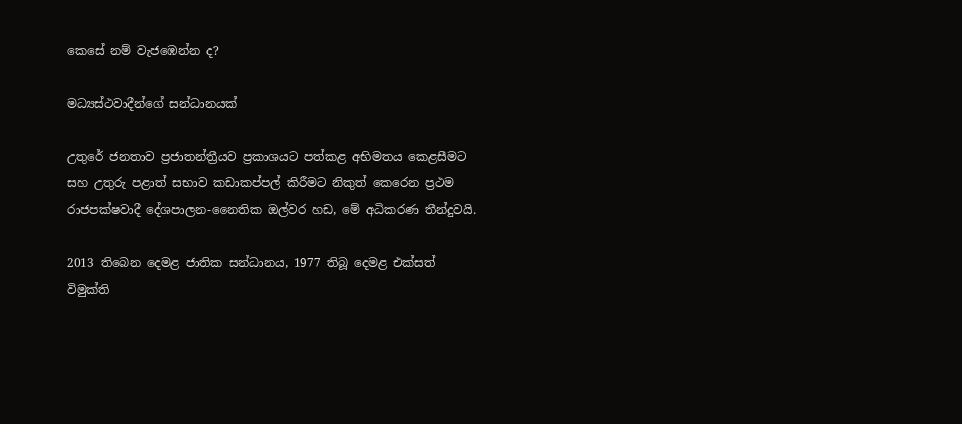කෙසේ නම් වැජඹෙන්න ද?

මධ්‍යස්ථවාදීන්ගේ සන්ධානයක්

උතුරේ ජනතාව ප්‍රජාතන්ත්‍රීයව ප්‍රකාශයට පත්කළ අභිමතය කෙළසීමට සහ උතුරු පළාත් සභාව කඩාකප්පල් කිරීමට නිකුත් කෙරෙන ප්‍රථම රාජපක්ෂවාදී දේශපාලන-නෛතික ඔල්වර හඩ, මේ අධිකරණ තීන්දුවයි.

2013 තිබෙන දෙමළ ජාතික සන්ධානය, 1977 තිබූ දෙමළ එක්සත් විමුක්ති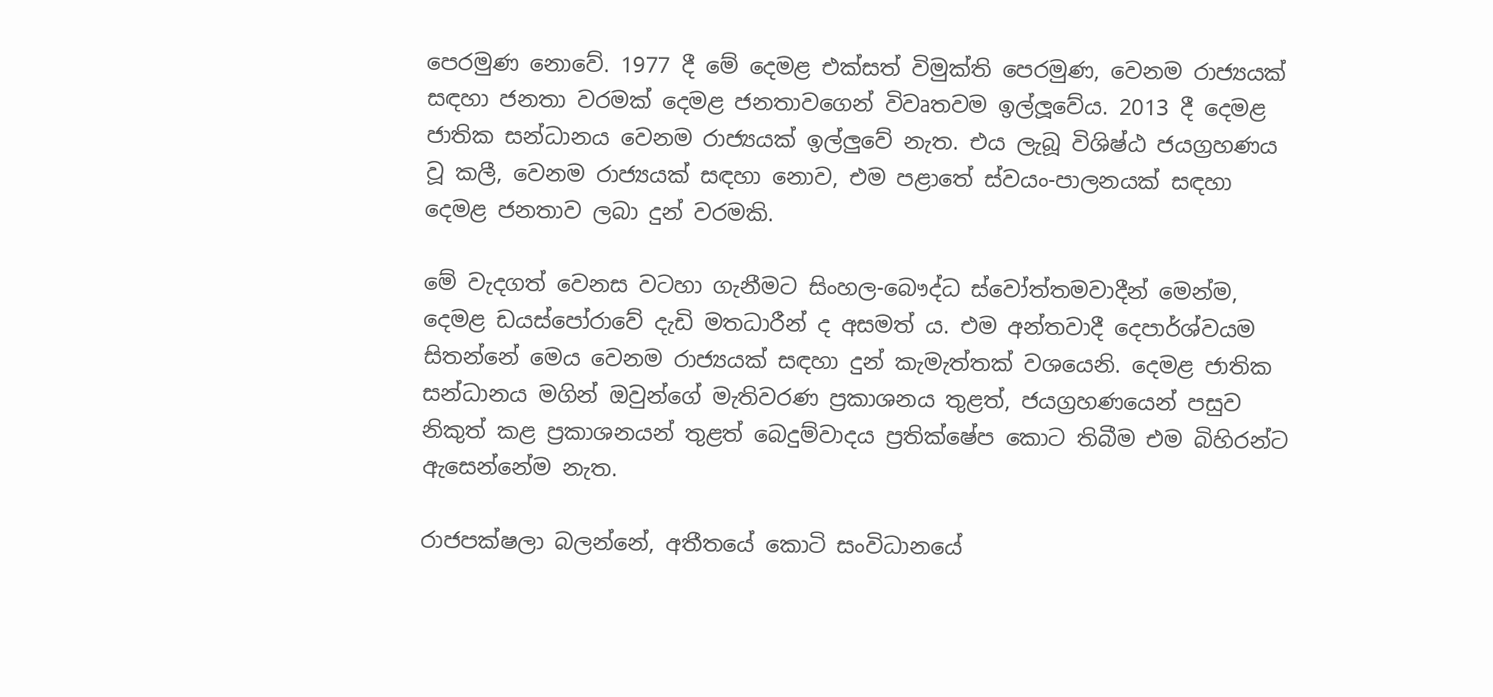පෙරමුණ නොවේ. 1977 දී මේ දෙමළ එක්සත් විමුක්ති පෙරමුණ, වෙනම රාජ්‍යයක් සඳහා ජනතා වරමක් දෙමළ ජනතාවගෙන් විවෘතවම ඉල්ලූවේය. 2013 දී දෙමළ ජාතික සන්ධානය වෙනම රාජ්‍යයක් ඉල්ලුවේ නැත. එය ලැබූ විශිෂ්ඨ ජයග්‍රහණය වූ කලී, වෙනම රාජ්‍යයක් සඳහා නොව, එම පළාතේ ස්වයං-පාලනයක් සඳහා දෙමළ ජනතාව ලබා දුන් වරමකි.

මේ වැදගත් වෙනස වටහා ගැනීමට සිංහල-බෞද්ධ ස්වෝත්තමවාදීන් මෙන්ම, දෙමළ ඩයස්පෝරාවේ දැඩි මතධාරීන් ද අසමත් ය. එම අන්තවාදී දෙපාර්ශ්වයම සිතන්නේ මෙය වෙනම රාජ්‍යයක් සඳහා දුන් කැමැත්තක් වශයෙනි. දෙමළ ජාතික සන්ධානය මගින් ඔවුන්ගේ මැතිවරණ ප්‍රකාශනය තුළත්, ජයග්‍රහණයෙන් පසුව නිකුත් කළ ප්‍රකාශනයන් තුළත් බෙදුම්වාදය ප්‍රතික්ෂේප කොට තිබීම එම බිහිරන්ට ඇසෙන්නේම නැත.

රාජපක්ෂලා බලන්නේ, අතීතයේ කොටි සංවිධානයේ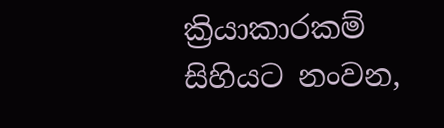ක්‍රියාකාරකම් සිහියට නංවන,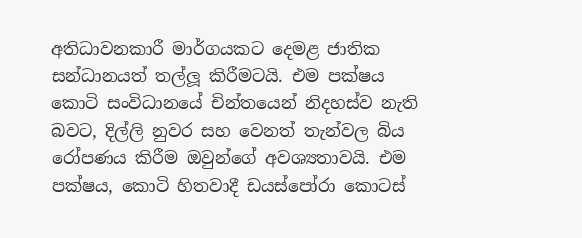අතිධාවනකාරී මාර්ගයකට දෙමළ ජාතික සන්ධානයත් තල්ලූ කිරීමටයි. එම පක්ෂය කොටි සංවිධානයේ චින්තයෙන් නිදහස්ව නැති බවට, දිල්ලි නුවර සහ වෙනත් තැන්වල බිය රෝපණය කිරීම ඔවුන්ගේ අවශ්‍යතාවයි. එම පක්ෂය, කොටි හිතවාදී ඩයස්පෝරා කොටස්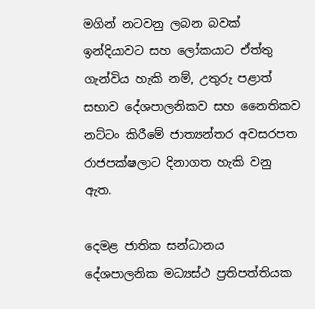මගින් නටවනු ලබන බවක් ඉන්දියාවට සහ ලෝකයාට ඒත්තු ගැන්විය හැකි නම්, උතුරු පළාත් සභාව දේශපාලනිකව සහ නෛතිකව නට්ටං කිරීමේ ජාත්‍යන්තර අවසරපත රාජපක්ෂලාට දිනාගත හැකි වනු ඇත.

දෙමළ ජාතික සන්ධානය දේශපාලනික මධ්‍යස්ථ ප්‍රතිපත්තියක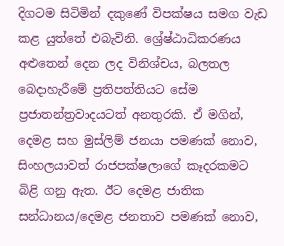දිගටම සිටිමින් දකුණේ විපක්ෂය සමග වැඩ කළ යුත්තේ එබැවිනි. ශ්‍රේෂ්ඨාධිකරණය අළුතෙන් දෙන ලද විනිශ්චය, බලතල බෙදාහැරීමේ ප්‍රතිපත්තියට සේම ප්‍රජාතන්ත්‍රවාදයටත් අනතුරකි. ඒ මගින්, දෙමළ සහ මුස්ලිම් ජනයා පමණක් නොව, සිංහලයාවත් රාජපක්ෂලාගේ කෑදරකමට බිළි ගනු ඇත. ඊට දෙමළ ජාතික සන්ධානය/දෙමළ ජනතාව පමණක් නොව,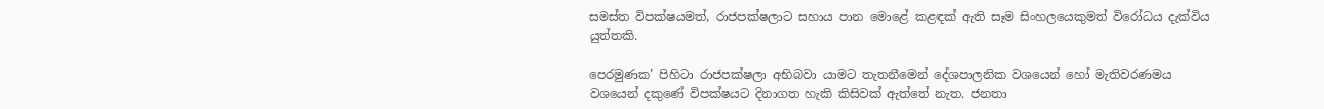සමස්ත විපක්ෂයමත්, රාජපක්ෂලාට සහාය පාන මොළේ කළඳක් ඇති සෑම සිංහලයෙකුමත් විරෝධය දැක්විය යුත්තකි.

පෙරමුණක’ පිහිටා රාජපක්ෂලා අභිබවා යාමට තැතනීමෙන් දේශපාලනික වශයෙන් හෝ මැතිවරණමය වශයෙන් දකුණේ විපක්ෂයට දිනාගත හැකි කිසිවක් ඇත්තේ නැත. ජනතා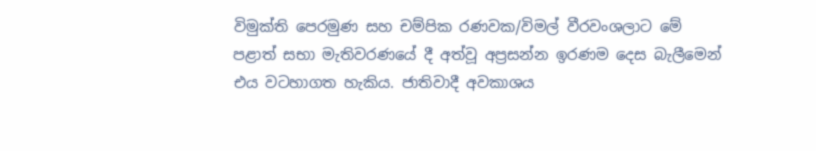විමුක්ති පෙරමුණ සහ චම්පික රණවක/විමල් වීරවංශලාට මේ පළාත් සභා මැතිවරණයේ දී අත්වූ අප්‍රසන්න ඉරණම දෙස බැලීමෙන් එය වටහාගත හැකිය. ජාතිවාදී අවකාශය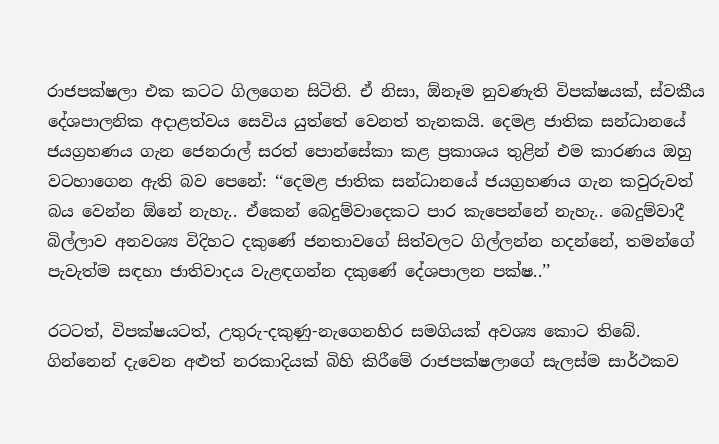රාජපක්ෂලා එක කටට ගිලගෙන සිටිති. ඒ නිසා, ඕනෑම නුවණැති විපක්ෂයක්, ස්වකීය දේශපාලනික අදාළත්වය සෙවිය යුත්තේ වෙනත් තැනකයි. දෙමළ ජාතික සන්ධානයේ ජයග්‍රහණය ගැන ජෙනරාල් සරත් පොන්සේකා කළ ප්‍රකාශය තුළින් එම කාරණය ඔහු වටහාගෙන ඇති බව පෙනේ: ‘‘දෙමළ ජාතික සන්ධානයේ ජයග්‍රහණය ගැන කවුරුවත් බය වෙන්න ඕනේ නැහැ.. ඒකෙන් බෙදුම්වාදෙකට පාර කැපෙන්නේ නැහැ.. බෙදුම්වාදී බිල්ලාව අනවශ්‍ය විදිහට දකුණේ ජනතාවගේ සිත්වලට ගිල්ලන්න හදන්නේ, තමන්ගේ පැවැත්ම සඳහා ජාතිවාදය වැළඳගන්න දකුණේ දේශපාලන පක්ෂ..’’

රටටත්, විපක්ෂයටත්, උතුරු-දකුණු-නැගෙනහිර සමගියක් අවශ්‍ය කොට තිබේ. ගින්නෙන් දැවෙන අළුත් නරකාදියක් බිහි කිරීමේ රාජපක්ෂලාගේ සැලස්ම සාර්ථකව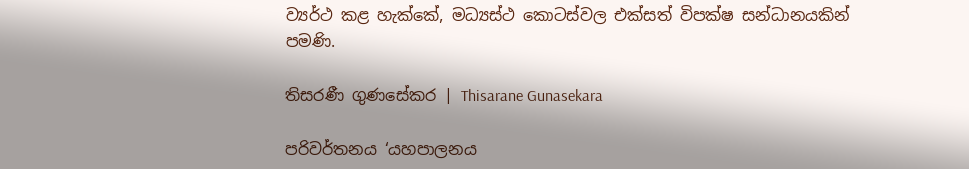ව්‍යර්ථ කළ හැක්කේ, මධ්‍යස්ථ කොටස්වල එක්සත් විපක්ෂ සන්ධානයකින් පමණි.

තිසරණී ගුණසේකර | Thisarane Gunasekara

පරිවර්තනය ‘යහපාලනය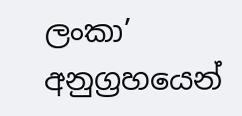ලංකා’ අනුග්‍රහයෙන්